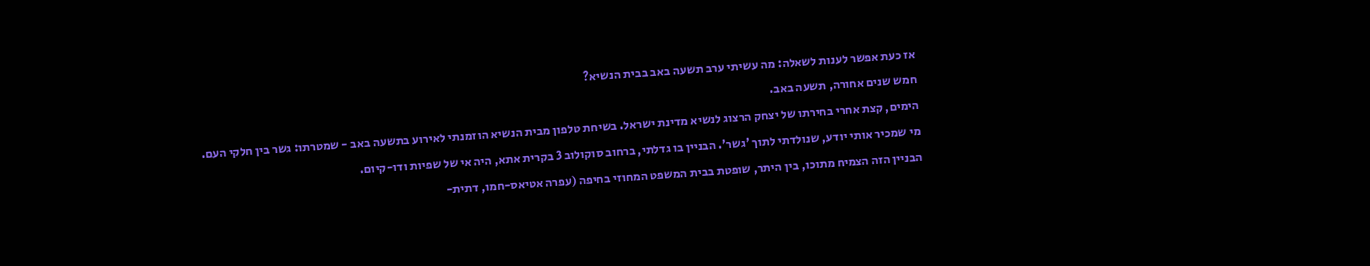אז כעת אפשר לענות לשאלה: מה עשיתי ערב תשעה באב בבית הנשיא?
חמש שנים אחורה, תשעה באב.
הימים, קצת אחרי בחירתו של יצחק הרצוג לנשיא מדינת ישראל. בשיחת טלפון מבית הנשיא הוזמנתי לאירוע בתשעה באב - שמטרתו: גשר בין חלקי העם.
מי שמכיר אותי יודע, שנולדתי לתוך 'גשר'. הבניין בו גדלתי, ברחוב סוקולוב 3 בקרית אתא, היה אי של שפיות ודו-קיום.
הבניין הזה הצמיח מתוכו, בין היתר, שופטת בבית המשפט המחוזי בחיפה (עפרה אטיאס-חמו, דתית-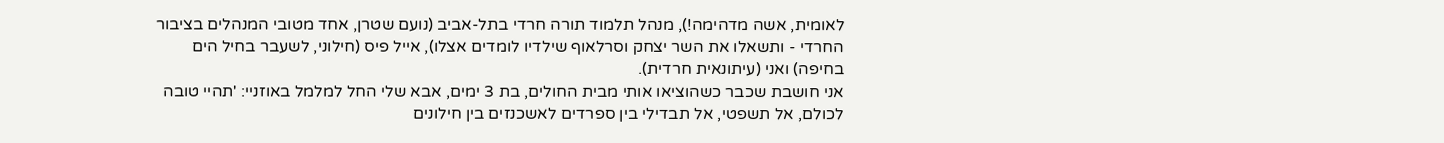לאומית, אשה מדהימה!), מנהל תלמוד תורה חרדי בתל-אביב (נועם שטרן, אחד מטובי המנהלים בציבור החרדי - ותשאלו את השר יצחק וסרלאוף שילדיו לומדים אצלו), אייל פיס (חילוני, לשעבר בחיל הים בחיפה) ואני (עיתונאית חרדית).
אני חושבת שכבר כשהוציאו אותי מבית החולים, בת 3 ימים, אבא שלי החל למלמל באוזניי: 'תהיי טובה לכולם, אל תשפטי, אל תבדילי בין ספרדים לאשכנזים בין חילונים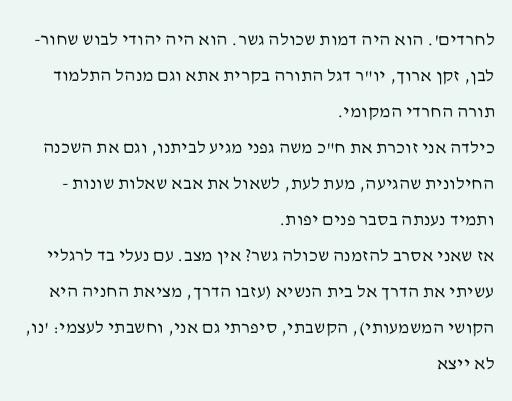לחרדים'. הוא היה דמות שכולה גשר. הוא היה יהודי לבוש שחור-לבן, זקן ארוך, יו"ר דגל התורה בקרית אתא וגם מנהל התלמוד תורה החרדי המקומי.
כילדה אני זוכרת את ח"כ משה גפני מגיע לביתנו, וגם את השכנה החילונית שהגיעה, מעת לעת, לשאול את אבא שאלות שונות - ותמיד נענתה בסבר פנים יפות.
אז שאני אסרב להזמנה שכולה גשר? אין מצב. עם נעלי בד לרגליי עשיתי את הדרך אל בית הנשיא (עזבו הדרך, מציאת החניה היא הקושי המשמעותי), הקשבתי, סיפרתי גם אני, וחשבתי לעצמי: 'נו, לא ייצא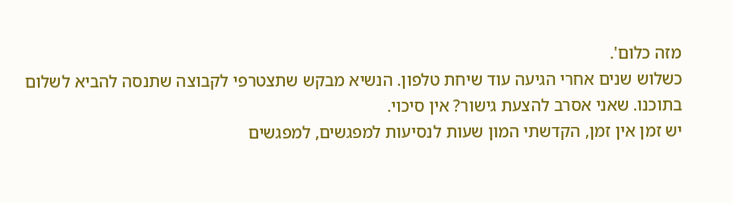מזה כלום'.
כשלוש שנים אחרי הגיעה עוד שיחת טלפון. הנשיא מבקש שתצטרפי לקבוצה שתנסה להביא לשלום בתוכנו. שאני אסרב להצעת גישור? אין סיכוי.
יש זמן אין זמן, הקדשתי המון שעות לנסיעות למפגשים, למפגשים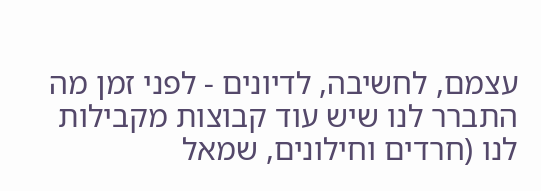עצמם, לחשיבה, לדיונים - לפני זמן מה התברר לנו שיש עוד קבוצות מקבילות לנו (חרדים וחילונים, שמאל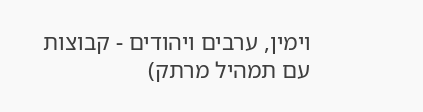וימין, ערבים ויהודים - קבוצות עם תמהיל מרתק)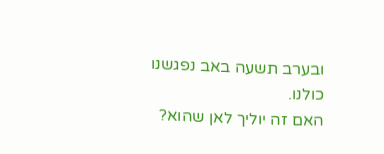ובערב תשעה באב נפגשנו כולנו.
האם זה יוליך לאן שהוא?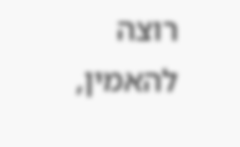רוצה להאמין,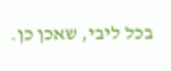בכל ליבי, שאכן כן.